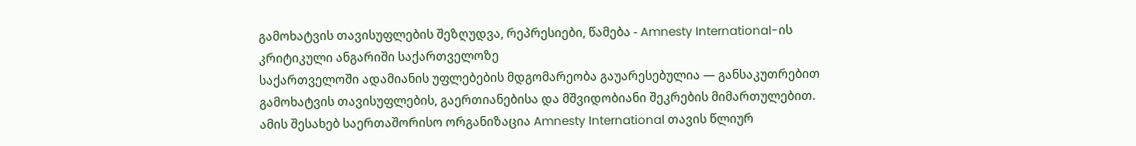გამოხატვის თავისუფლების შეზღუდვა, რეპრესიები, წამება - Amnesty International-ის კრიტიკული ანგარიში საქართველოზე
საქართველოში ადამიანის უფლებების მდგომარეობა გაუარესებულია — განსაკუთრებით გამოხატვის თავისუფლების, გაერთიანებისა და მშვიდობიანი შეკრების მიმართულებით. ამის შესახებ საერთაშორისო ორგანიზაცია Amnesty International თავის წლიურ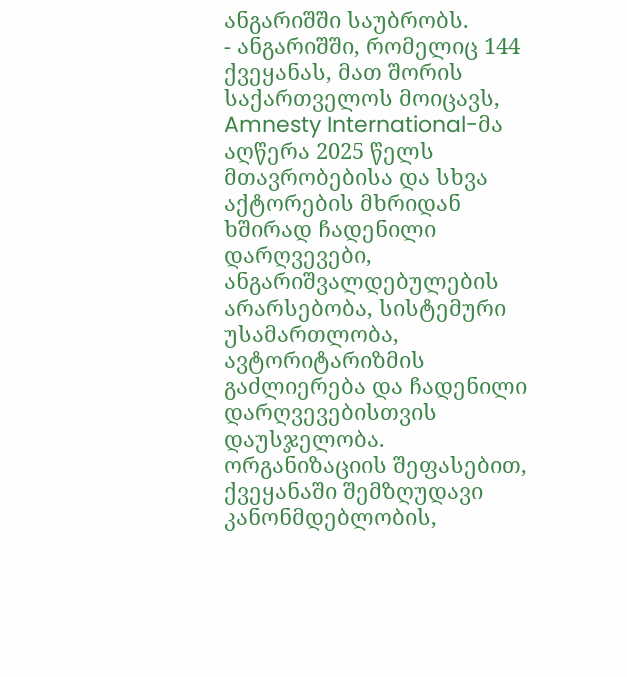ანგარიშში საუბრობს.
- ანგარიშში, რომელიც 144 ქვეყანას, მათ შორის საქართველოს მოიცავს, Amnesty International-მა აღწერა 2025 წელს მთავრობებისა და სხვა აქტორების მხრიდან ხშირად ჩადენილი დარღვევები, ანგარიშვალდებულების არარსებობა, სისტემური უსამართლობა, ავტორიტარიზმის გაძლიერება და ჩადენილი დარღვევებისთვის დაუსჯელობა.
ორგანიზაციის შეფასებით, ქვეყანაში შემზღუდავი კანონმდებლობის,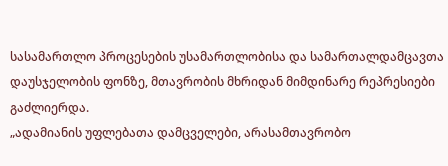სასამართლო პროცესების უსამართლობისა და სამართალდამცავთა დაუსჯელობის ფონზე, მთავრობის მხრიდან მიმდინარე რეპრესიები გაძლიერდა.
„ადამიანის უფლებათა დამცველები, არასამთავრობო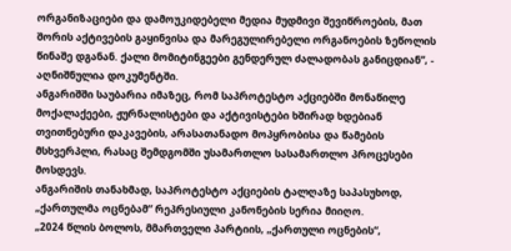ორგანიზაციები და დამოუკიდებელი მედია მუდმივი შევიწროების, მათ შორის აქტივების გაყინვისა და მარეგულირებელი ორგანოების ზეწოლის წინაშე დგანან. ქალი მომიტინგეები გენდერულ ძალადობას განიცდიან“, - აღნიშნულია დოკუმენტში.
ანგარიშში საუბარია იმაზეც, რომ საპროტესტო აქციებში მონაწილე მოქალაქეები, ჟურნალისტები და აქტივისტები ხშირად ხდებიან თვითნებური დაკავების, არასათანადო მოპყრობისა და წამების მსხვერპლი, რასაც შემდგომში უსამართლო სასამართლო პროცესები მოსდევს.
ანგარიშის თანახმად, საპროტესტო აქციების ტალღაზე საპასუხოდ, „ქართულმა ოცნებამ“ რეპრესიული კანონების სერია მიიღო.
„2024 წლის ბოლოს, მმართველი პარტიის, „ქართული ოცნების“,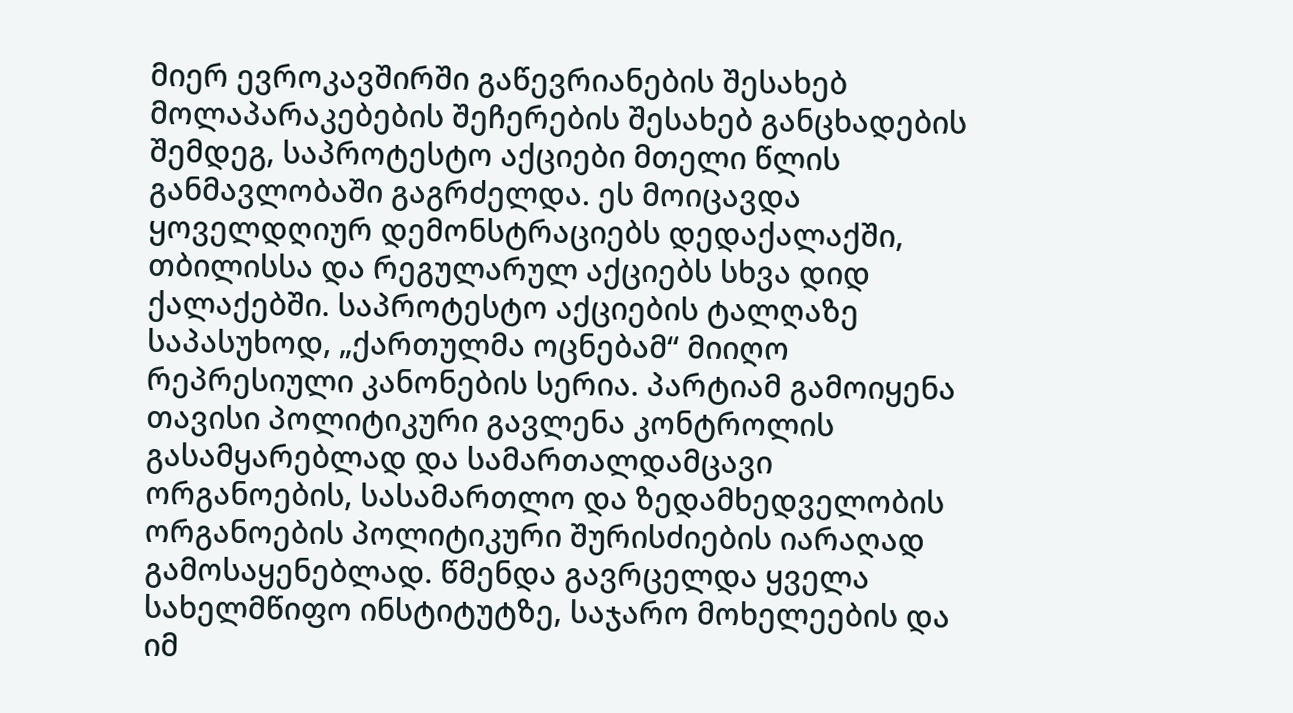მიერ ევროკავშირში გაწევრიანების შესახებ მოლაპარაკებების შეჩერების შესახებ განცხადების შემდეგ, საპროტესტო აქციები მთელი წლის განმავლობაში გაგრძელდა. ეს მოიცავდა ყოველდღიურ დემონსტრაციებს დედაქალაქში, თბილისსა და რეგულარულ აქციებს სხვა დიდ ქალაქებში. საპროტესტო აქციების ტალღაზე საპასუხოდ, „ქართულმა ოცნებამ“ მიიღო რეპრესიული კანონების სერია. პარტიამ გამოიყენა თავისი პოლიტიკური გავლენა კონტროლის გასამყარებლად და სამართალდამცავი ორგანოების, სასამართლო და ზედამხედველობის ორგანოების პოლიტიკური შურისძიების იარაღად გამოსაყენებლად. წმენდა გავრცელდა ყველა სახელმწიფო ინსტიტუტზე, საჯარო მოხელეების და იმ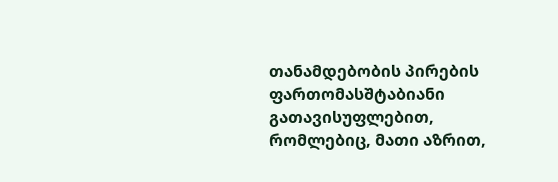თანამდებობის პირების ფართომასშტაბიანი გათავისუფლებით, რომლებიც, მათი აზრით,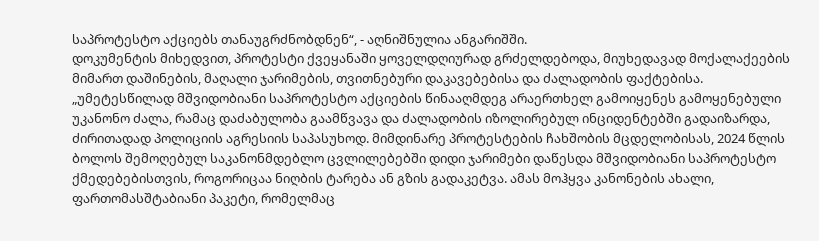საპროტესტო აქციებს თანაუგრძნობდნენ“, - აღნიშნულია ანგარიშში.
დოკუმენტის მიხედვით, პროტესტი ქვეყანაში ყოველდღიურად გრძელდებოდა, მიუხედავად მოქალაქეების მიმართ დაშინების, მაღალი ჯარიმების, თვითნებური დაკავებებისა და ძალადობის ფაქტებისა.
„უმეტესწილად მშვიდობიანი საპროტესტო აქციების წინააღმდეგ არაერთხელ გამოიყენეს გამოყენებული უკანონო ძალა, რამაც დაძაბულობა გაამწვავა და ძალადობის იზოლირებულ ინციდენტებში გადაიზარდა, ძირითადად პოლიციის აგრესიის საპასუხოდ. მიმდინარე პროტესტების ჩახშობის მცდელობისას, 2024 წლის ბოლოს შემოღებულ საკანონმდებლო ცვლილებებში დიდი ჯარიმები დაწესდა მშვიდობიანი საპროტესტო ქმედებებისთვის, როგორიცაა ნიღბის ტარება ან გზის გადაკეტვა. ამას მოჰყვა კანონების ახალი, ფართომასშტაბიანი პაკეტი, რომელმაც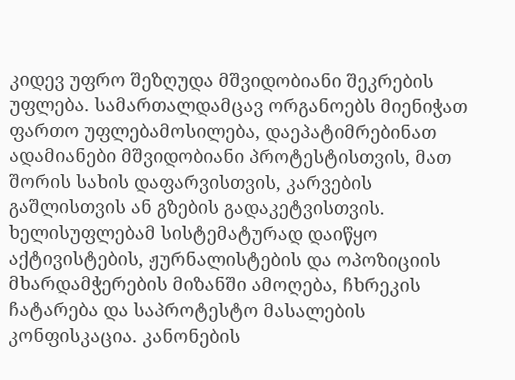კიდევ უფრო შეზღუდა მშვიდობიანი შეკრების უფლება. სამართალდამცავ ორგანოებს მიენიჭათ ფართო უფლებამოსილება, დაეპატიმრებინათ ადამიანები მშვიდობიანი პროტესტისთვის, მათ შორის სახის დაფარვისთვის, კარვების გაშლისთვის ან გზების გადაკეტვისთვის. ხელისუფლებამ სისტემატურად დაიწყო აქტივისტების, ჟურნალისტების და ოპოზიციის მხარდამჭერების მიზანში ამოღება, ჩხრეკის ჩატარება და საპროტესტო მასალების კონფისკაცია. კანონების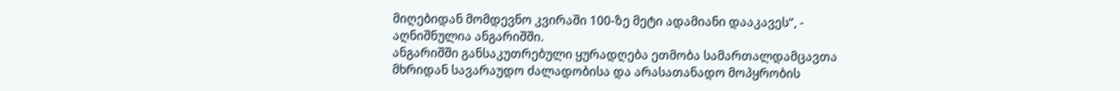მიღებიდან მომდევნო კვირაში 100-ზე მეტი ადამიანი დააკავეს“, - აღნიშნულია ანგარიშში.
ანგარიშში განსაკუთრებული ყურადღება ეთმობა სამართალდამცავთა მხრიდან სავარაუდო ძალადობისა და არასათანადო მოპყრობის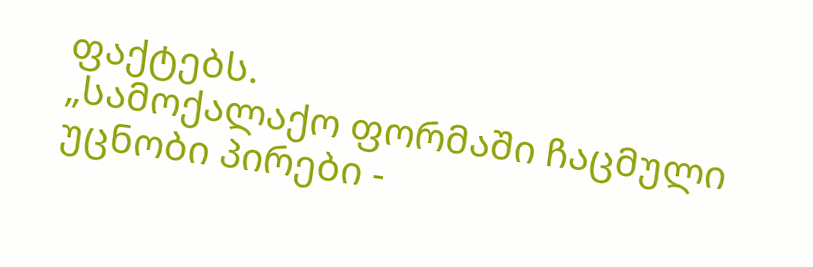ფაქტებს.
„სამოქალაქო ფორმაში ჩაცმული უცნობი პირები -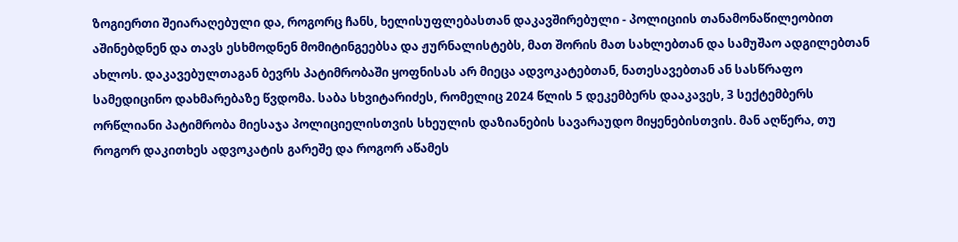ზოგიერთი შეიარაღებული და, როგორც ჩანს, ხელისუფლებასთან დაკავშირებული - პოლიციის თანამონაწილეობით აშინებდნენ და თავს ესხმოდნენ მომიტინგეებსა და ჟურნალისტებს, მათ შორის მათ სახლებთან და სამუშაო ადგილებთან ახლოს. დაკავებულთაგან ბევრს პატიმრობაში ყოფნისას არ მიეცა ადვოკატებთან, ნათესავებთან ან სასწრაფო სამედიცინო დახმარებაზე წვდომა. საბა სხვიტარიძეს, რომელიც 2024 წლის 5 დეკემბერს დააკავეს, 3 სექტემბერს ორწლიანი პატიმრობა მიესაჯა პოლიციელისთვის სხეულის დაზიანების სავარაუდო მიყენებისთვის. მან აღწერა, თუ როგორ დაკითხეს ადვოკატის გარეშე და როგორ აწამეს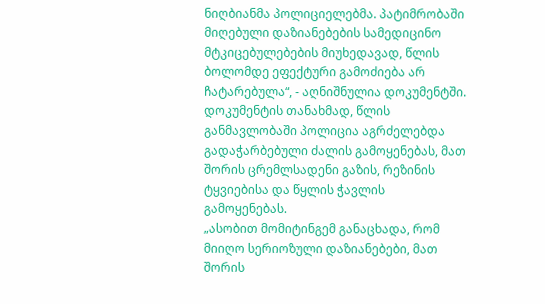ნიღბიანმა პოლიციელებმა. პატიმრობაში მიღებული დაზიანებების სამედიცინო მტკიცებულებების მიუხედავად, წლის ბოლომდე ეფექტური გამოძიება არ ჩატარებულა“, - აღნიშნულია დოკუმენტში.
დოკუმენტის თანახმად, წლის განმავლობაში პოლიცია აგრძელებდა გადაჭარბებული ძალის გამოყენებას, მათ შორის ცრემლსადენი გაზის, რეზინის ტყვიებისა და წყლის ჭავლის გამოყენებას.
„ასობით მომიტინგემ განაცხადა, რომ მიიღო სერიოზული დაზიანებები, მათ შორის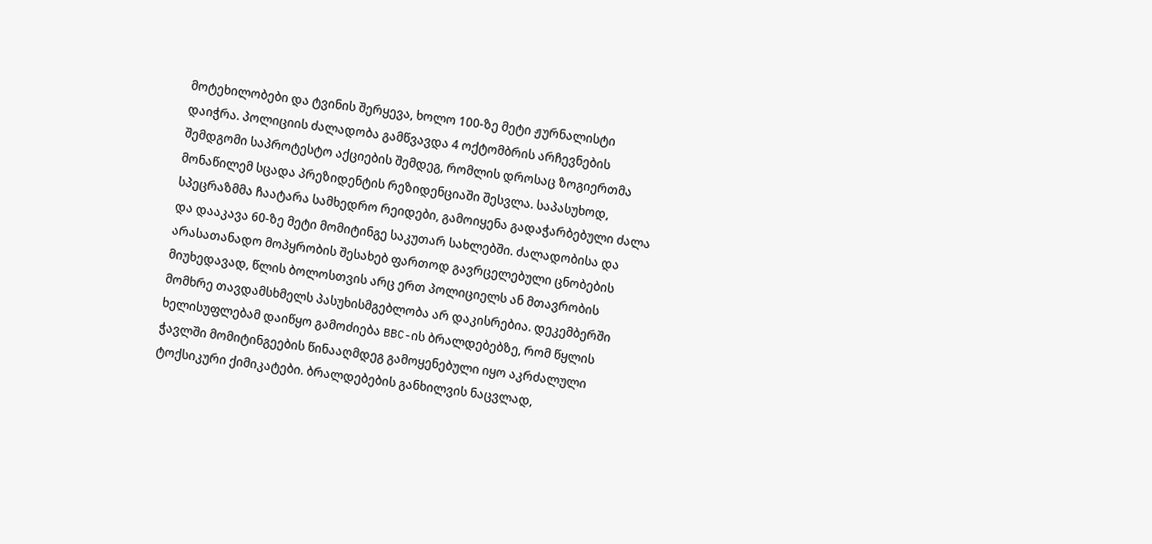მოტეხილობები და ტვინის შერყევა, ხოლო 100-ზე მეტი ჟურნალისტი დაიჭრა. პოლიციის ძალადობა გამწვავდა 4 ოქტომბრის არჩევნების შემდგომი საპროტესტო აქციების შემდეგ, რომლის დროსაც ზოგიერთმა მონაწილემ სცადა პრეზიდენტის რეზიდენციაში შესვლა. საპასუხოდ, სპეცრაზმმა ჩაატარა სამხედრო რეიდები, გამოიყენა გადაჭარბებული ძალა და დააკავა 60-ზე მეტი მომიტინგე საკუთარ სახლებში. ძალადობისა და არასათანადო მოპყრობის შესახებ ფართოდ გავრცელებული ცნობების მიუხედავად, წლის ბოლოსთვის არც ერთ პოლიციელს ან მთავრობის მომხრე თავდამსხმელს პასუხისმგებლობა არ დაკისრებია. დეკემბერში ხელისუფლებამ დაიწყო გამოძიება BBC-ის ბრალდებებზე, რომ წყლის ჭავლში მომიტინგეების წინააღმდეგ გამოყენებული იყო აკრძალული ტოქსიკური ქიმიკატები. ბრალდებების განხილვის ნაცვლად,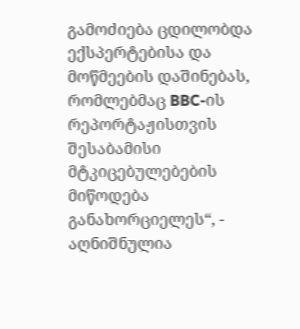გამოძიება ცდილობდა ექსპერტებისა და მოწმეების დაშინებას, რომლებმაც BBC-ის რეპორტაჟისთვის შესაბამისი მტკიცებულებების მიწოდება განახორციელეს“, - აღნიშნულია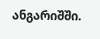ანგარიშში.